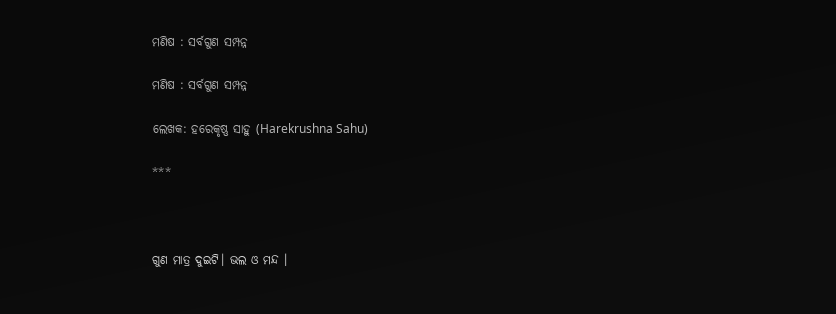ମଣିଷ : ସର୍ବଗୁଣ ସମ୍ପନ୍ନ

ମଣିଷ : ସର୍ବଗୁଣ ସମ୍ପନ୍ନ

ଲେଖକ: ହରେକୃଷ୍ଣ ସାହୁ (Harekrushna Sahu)

***



ଗୁଣ ମାତ୍ର ଦୁଇଟି। ଭଲ ଓ ମନ୍ଦ ।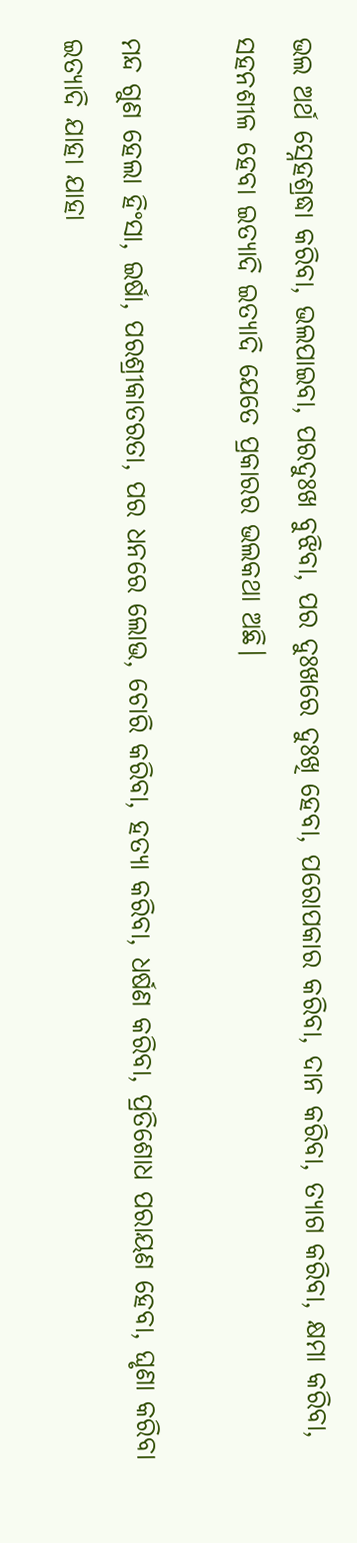ଭଲ ଅର୍ଥ ସ୍ନେହଶ୍ରଦ୍ଧା କରିବା, ଭଲପାଇବା, ପରଦୁଃଖ ବୁଝିବା, ପର ଦୁଃଖରେ ଦୁଃଖି ହେବା, ପରୋପକାର କରିବା, ଦାନ କରିବା, ତ୍ୟାଗ କରିବା, କ୍ଷମା କରିବା, ସହନଶୀଳ ହେବା ଇତ୍ୟାଦି ଇତ୍ୟାଦି ଯେତେ ପ୍ରକାରର ଭଲକଥା ଅଛି।

ମନ୍ଦ ଗୁଣ ହେଲା ହିଂସା, ଇର୍ଷା, ପରଶ୍ରୀକାତରତା, ପର ଧନରେ ଲୋଭ, ଚୋରି କରିବା, ହତ୍ୟା କରିବା, ଧର୍ଷଣ କରିବା, ପ୍ରତିଶୋଧ ପରାୟଣ ହେବା, ଘୃଣା କରିବା ଇତ୍ୟାଦି ଯାହା ଯାହା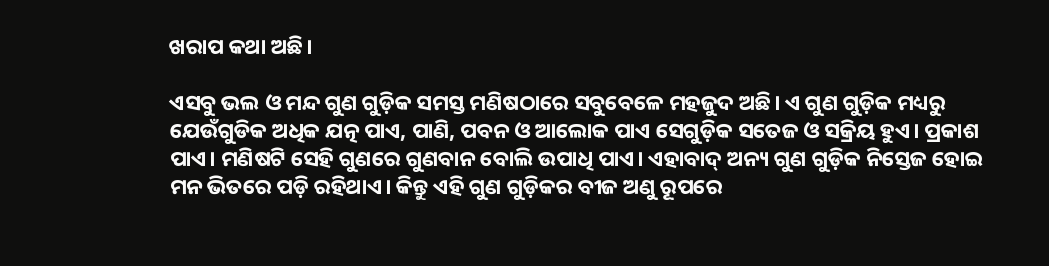ଖରାପ କଥା ଅଛି।

ଏସବୁ ଭଲ ଓ ମନ୍ଦ ଗୁଣ ଗୁଡ଼ିକ ସମସ୍ତ ମଣିଷଠାରେ ସବୁବେଳେ ମହଜୁଦ ଅଛି। ଏ ଗୁଣ ଗୁଡ଼ିକ ମଧ୍ୟରୁ ଯେଉଁଗୁଡିକ ଅଧିକ ଯତ୍ନ ପାଏ, ପାଣି, ପବନ ଓ ଆଲୋକ ପାଏ ସେଗୁଡ଼ିକ ସତେଜ ଓ ସକ୍ରିୟ ହୁଏ। ପ୍ରକାଶ ପାଏ। ମଣିଷଟି ସେହି ଗୁଣରେ ଗୁଣବାନ ବୋଲି ଉପାଧି ପାଏ। ଏହାବାଦ୍ ଅନ୍ୟ ଗୁଣ ଗୁଡ଼ିକ ନିସ୍ତେଜ ହୋଇ ମନ ଭିତରେ ପଡ଼ି ରହିଥାଏ। କିନ୍ତୁ ଏହି ଗୁଣ ଗୁଡ଼ିକର ବୀଜ ଅଣୁ ରୂପରେ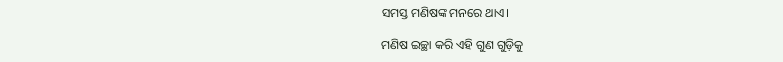ସମସ୍ତ ମଣିଷଙ୍କ ମନରେ ଥାଏ।

ମଣିଷ ଇଚ୍ଛା କରି ଏହି ଗୁଣ ଗୁଡ଼ିକୁ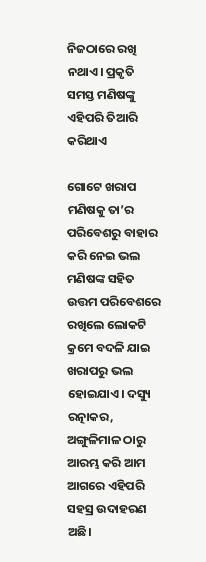ନିଜଠାରେ ରଖି ନଥାଏ। ପ୍ରକୃତି ସମସ୍ତ ମଣିଷଙ୍କୁ ଏହିପରି ତିଆରି କରିଥାଏ

ଗୋଟେ ଖରାପ ମଣିଷକୁ ତା’ର ପରିବେଶରୁ ବାହାର କରି ନେଇ ଭଲ ମଣିଷଙ୍କ ସହିତ ଉତ୍ତମ ପରିବେଶରେ ରଖିଲେ ଲୋକଟି କ୍ରମେ ବଦଳି ଯାଇ ଖରାପରୁ ଭଲ ହୋଇଯାଏ। ଦସ୍ୟୁ ରତ୍ନାକର, ଅଙ୍ଗୁଳିମାଳ ଠାରୁ ଆରମ୍ଭ କରି ଆମ ଆଗରେ ଏହିପରି ସହସ୍ର ଉଦାହରଣ ଅଛି।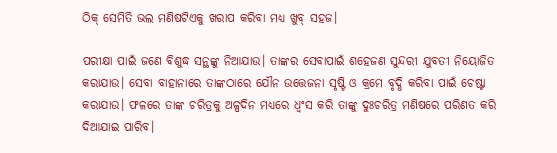ଠିକ୍ ସେମିତି ଭଲ ମଣିଷଟିଏକୁ ଖରାପ କରିବା ମଧ୍ୟ ଖୁବ୍ ସହଜ।

ପରୀକ୍ଷା ପାଇଁ ଜଣେ ବିଶୁଦ୍ଧ ସନ୍ଥଙ୍କୁ ନିଆଯାଉ। ତାଙ୍କର ସେବାପାଇଁ ଶହେଜଣ ସୁନ୍ଦରୀ ଯୁବତୀ ନିୟୋଜିତ କରାଯାଉ। ସେବା ବାହାନାରେ ତାଙ୍କଠାରେ ଯୌନ ଉତ୍ତେଜନା ସୃଷ୍ଟି ଓ କ୍ରମେ ବୃଦ୍ଧି କରିବା ପାଇଁ ଚେଷ୍ଟା କରାଯାଉ। ଫଳରେ ତାଙ୍କ ଚରିତ୍ରକୁ ଅଳ୍ପଦିନ ମଧ୍ୟରେ ଧ୍ୱଂସ କରି ତାଙ୍କୁ ଦୁଃଚରିତ୍ର ମଣିଷରେ ପରିଣତ କରି ଦିଆଯାଇ ପାରିବ।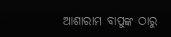ଆଶାରାମ ବାପୁଙ୍କ ଠାରୁ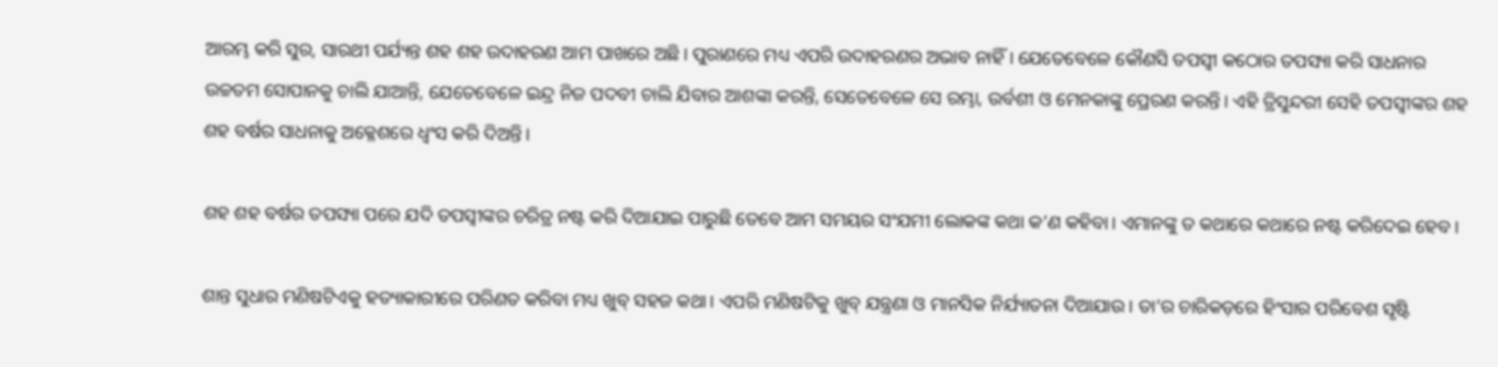ଆରମ୍ଭ କରି ସୁର, ସାରଥୀ ପର୍ଯ୍ୟନ୍ତ ଶହ ଶହ ଉଦାହରଣ ଆମ ପାଖରେ ଅଛି। ପୁରାଣରେ ମଧ୍ୟ ଏପରି ଉଦାହରଣର ଅଭାବ ନାହିଁ। ଯେତେବେଳେ କୌଣସି ତପସ୍ବୀ କଠୋର ତପସ୍ୟା କରି ସାଧନାର ଉଚ୍ଚତମ ସୋପାନକୁ ଚାଲି ଯାଆନ୍ତି, ଯେତେବେଳେ ଇନ୍ଦ୍ର ନିଜ ପଦବୀ ଚାଲି ଯିବାର ଆଶଙ୍କା କରନ୍ତି, ସେତେବେଳେ ସେ ରମ୍ଭା, ଉର୍ବଶୀ ଓ ମେନକାଙ୍କୁ ପ୍ରେରଣ କରନ୍ତି। ଏହି ତ୍ରିସୁନ୍ଦରୀ ସେହି ତପସ୍ବୀଙ୍କର ଶହ ଶହ ବର୍ଷର ସାଧନାକୁ ଅକ୍ଳେଶରେ ଧ୍ୱଂସ କରି ଦିଅନ୍ତି।

ଶହ ଶହ ବର୍ଷର ତପସ୍ୟା ପରେ ଯଦି ତପସ୍ବୀଙ୍କର ଚରିତ୍ର ନଷ୍ଟ କରି ଦିଆଯାଇ ପାରୁଛି ତେବେ ଆମ ସମୟର ସଂଯମୀ ଲୋକଙ୍କ କଥା କ’ଣ କହିବା। ଏମାନଙ୍କୁ ତ କଥାରେ କଥାରେ ନଷ୍ଟ କରିଦେଇ ହେବ।

ଶାନ୍ତ ସୁଧାର ମଣିଷଟିଏକୁ ହତ୍ୟାକାରୀରେ ପରିଣତ କରିବା ମଧ୍ୟ ଖୁବ୍ ସହଜ କଥା। ଏପରି ମଣିଷଟିକୁ ଖୁବ୍ ଯନ୍ତ୍ରଣା ଓ ମାନସିକ ନିର୍ଯ୍ୟାତନା ଦିଆଯାଉ। ତା’ର ଚାରିକଡ଼ରେ ହିଂସାର ପରିବେଶ ସୃଷ୍ଟି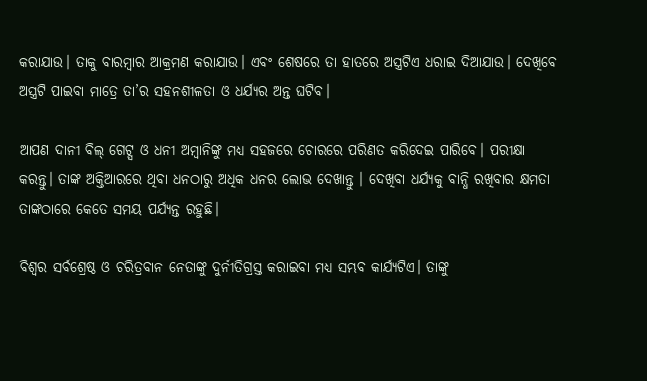କରାଯାଉ। ତାକୁ ବାରମ୍ବାର ଆକ୍ରମଣ କରାଯାଉ। ଏବଂ ଶେଷରେ ତା ହାତରେ ଅସ୍ତ୍ରଟିଏ ଧରାଇ ଦିଆଯାଉ। ଦେଖିବେ ଅସ୍ତ୍ରଟି ପାଇବା ମାତ୍ରେ ତା’ର ସହନଶୀଳତା ଓ ଧର୍ଯ୍ୟର ଅନ୍ତ ଘଟିବ।

ଆପଣ ଦାନୀ ବିଲ୍ ଗେଟ୍ସ ଓ ଧନୀ ଅମ୍ବାନିଙ୍କୁ ମଧ୍ୟ ସହଜରେ ଚୋରରେ ପରିଣତ କରିଦେଇ ପାରିବେ। ପରୀକ୍ଷା କରନ୍ତୁ। ତାଙ୍କ ଅକ୍ତିଆରରେ ଥିବା ଧନଠାରୁ ଅଧିକ ଧନର ଲୋଭ ଦେଖାନ୍ତୁ । ଦେଖିବା ଧର୍ଯ୍ୟକୁ ବାନ୍ଧି ରଖିବାର କ୍ଷମତା ତାଙ୍କଠାରେ କେତେ ସମୟ ପର୍ଯ୍ୟନ୍ତ ରହୁଛି।

ବିଶ୍ୱର ସର୍ବଶ୍ରେଷ୍ଠ ଓ ଚରିତ୍ରବାନ ନେତାଙ୍କୁ ଦୁର୍ନୀତିଗ୍ରସ୍ତ କରାଇବା ମଧ୍ୟ ସମ୍ଭବ କାର୍ଯ୍ୟଟିଏ। ତାଙ୍କୁ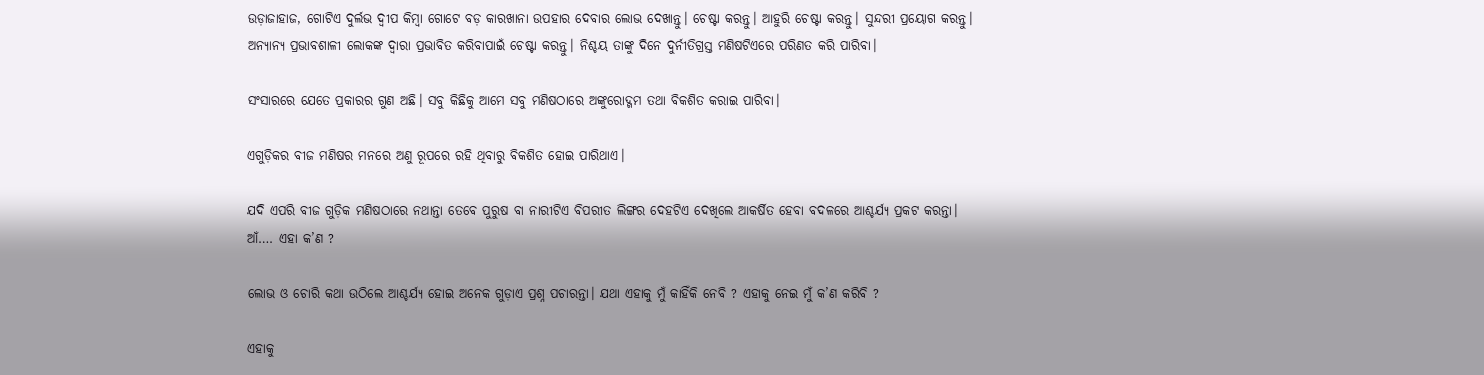ଉଡ଼ାଜାହାଜ, ଗୋଟିଏ ଦୁର୍ଲଭ ଦ୍ୱୀପ କିମ୍ବା ଗୋଟେ ବଡ଼ କାରଖାନା ଉପହାର ଦେବାର ଲୋଭ ଦେଖାନ୍ତୁ। ଚେଷ୍ଟା କରନ୍ତୁ। ଆହୁରି ଚେଷ୍ଟା କରନ୍ତୁ। ସୁନ୍ଦରୀ ପ୍ରୟୋଗ କରନ୍ତୁ। ଅନ୍ୟାନ୍ୟ ପ୍ରଭାବଶାଳୀ ଲୋକଙ୍କ ଦ୍ୱାରା ପ୍ରଭାବିତ କରିବାପାଇଁ ଚେଷ୍ଟା କରନ୍ତୁ। ନିଶ୍ଚୟ ତାଙ୍କୁ ଦିନେ ଦୁର୍ନୀତିଗ୍ରସ୍ତ ମଣିଷଟିଏରେ ପରିଣତ କରି ପାରିବା।

ସଂସାରରେ ଯେତେ ପ୍ରକାରର ଗୁଣ ଅଛି। ସବୁ କିଛିକୁ ଆମେ ସବୁ ମଣିଷଠାରେ ଅଙ୍କୁରୋଦ୍ଗମ ତଥା ବିକଶିତ କରାଇ ପାରିବା।

ଏଗୁଡ଼ିକର ବୀଜ ମଣିଷର ମନରେ ଅଣୁ ରୂପରେ ରହି ଥିବାରୁ ବିକଶିତ ହୋଇ ପାରିଥାଏ।

ଯଦି ଏପରି ବୀଜ ଗୁଡ଼ିକ ମଣିଷଠାରେ ନଥାନ୍ତା ତେବେ ପୁରୁଷ ବା ନାରୀଟିଏ ବିପରୀତ ଲିଙ୍ଗର ଦେହଟିଏ ଦେଖିଲେ ଆକର୍ଷିତ ହେବା ବଦଳରେ ଆଶ୍ଚର୍ଯ୍ୟ ପ୍ରକଟ କରନ୍ତା। ଆଁ…. ଏହା କ’ଣ ?

ଲୋଭ ଓ ଚୋରି କଥା ଉଠିଲେ ଆଶ୍ଚର୍ଯ୍ୟ ହୋଇ ଅନେକ ଗୁଡ଼ାଏ ପ୍ରଶ୍ନ ପଚାରନ୍ତା। ଯଥା ଏହାକୁ ମୁଁ କାହିଁକି ନେବି ? ଏହାକୁ ନେଇ ମୁଁ କ’ଣ କରିବି ?

ଏହାକୁ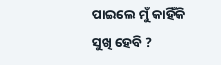ପାଇଲେ ମୁଁ କାହିଁକି ସୁଖି ହେବି ?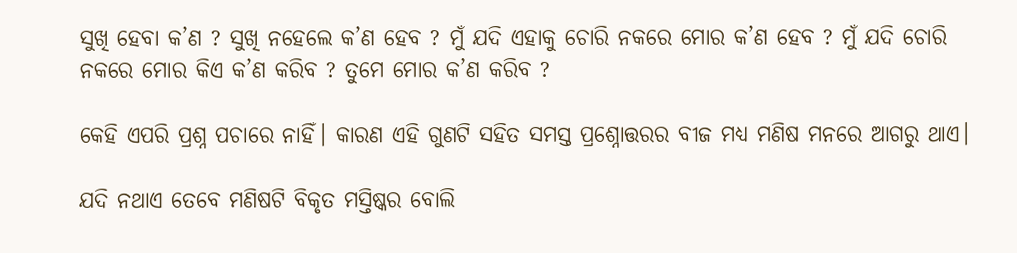ସୁଖି ହେବା କ’ଣ ? ସୁଖି ନହେଲେ କ’ଣ ହେବ ? ମୁଁ ଯଦି ଏହାକୁ ଚୋରି ନକରେ ମୋର କ’ଣ ହେବ ? ମୁଁ ଯଦି ଚୋରି ନକରେ ମୋର କିଏ କ’ଣ କରିବ ? ତୁମେ ମୋର କ’ଣ କରିବ ?

କେହି ଏପରି ପ୍ରଶ୍ନ ପଚାରେ ନାହିଁ। କାରଣ ଏହି ଗୁଣଟି ସହିତ ସମସ୍ତ ପ୍ରଶ୍ନୋତ୍ତରର ବୀଜ ମଧ୍ୟ ମଣିଷ ମନରେ ଆଗରୁ ଥାଏ।

ଯଦି ନଥାଏ ତେବେ ମଣିଷଟି ବିକୃତ ମସ୍ତିଷ୍କର ବୋଲି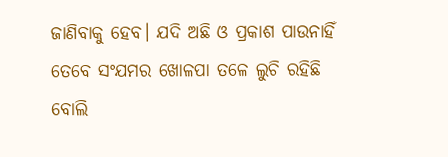ଜାଣିବାକୁ ହେବ। ଯଦି ଅଛି ଓ ପ୍ରକାଶ ପାଉନାହିଁ ତେବେ ସଂଯମର ଖୋଳପା ତଳେ ଲୁଚି ରହିଛି ବୋଲି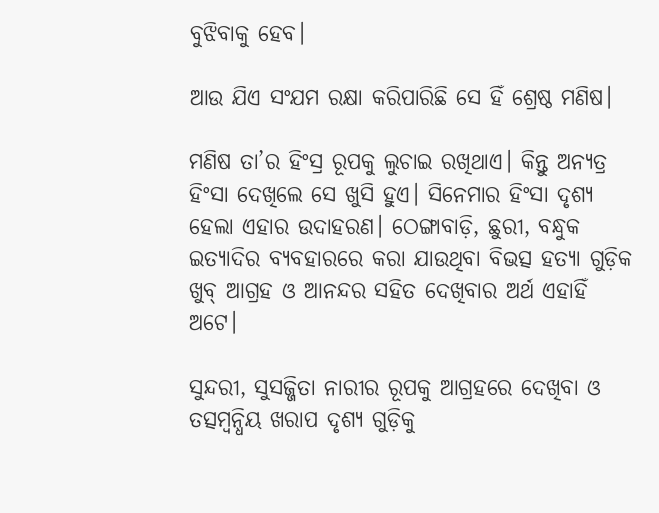ବୁଝିବାକୁ ହେବ।

ଆଉ ଯିଏ ସଂଯମ ରକ୍ଷା କରିପାରିଛି ସେ ହିଁ ଶ୍ରେଷ୍ଠ ମଣିଷ।

ମଣିଷ ତା’ର ହିଂସ୍ର ରୂପକୁ ଲୁଚାଇ ରଖିଥାଏ। କିନ୍ତୁ ଅନ୍ୟତ୍ର ହିଂସା ଦେଖିଲେ ସେ ଖୁସି ହୁଏ। ସିନେମାର ହିଂସା ଦୃଶ୍ୟ ହେଲା ଏହାର ଉଦାହରଣ। ଠେଙ୍ଗାବାଡ଼ି, ଛୁରୀ, ବନ୍ଧୁକ ଇତ୍ୟାଦିର ବ୍ୟବହାରରେ କରା ଯାଉଥିବା ବିଭତ୍ସ ହତ୍ୟା ଗୁଡ଼ିକ ଖୁବ୍ ଆଗ୍ରହ ଓ ଆନନ୍ଦର ସହିତ ଦେଖିବାର ଅର୍ଥ ଏହାହିଁ ଅଟେ।

ସୁନ୍ଦରୀ, ସୁସଜ୍ଜିତା ନାରୀର ରୂପକୁ ଆଗ୍ରହରେ ଦେଖିବା ଓ ତତ୍ସମ୍ବନ୍ଧିୟ ଖରାପ ଦୃଶ୍ୟ ଗୁଡ଼ିକୁ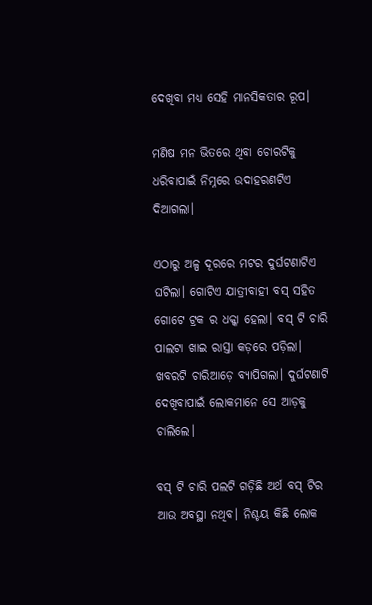ଦେଖିବା ମଧ୍ୟ ସେହି ମାନସିକତାର ରୂପ।

ମଣିଷ ମନ ଭିତରେ ଥିବା ଚୋରଟିକୁ ଧରିବାପାଇଁ ନିମ୍ନରେ ଉଦାହରଣଟିଏ ଦିଆଗଲା।

ଏଠାରୁ ଅଳ୍ପ ଦୂରରେ ମଟର ଦୁର୍ଘଟଣାଟିଏ ଘଟିଲା। ଗୋଟିଏ ଯାତ୍ରୀବାହୀ ବସ୍ ସହିତ ଗୋଟେ ଟ୍ରକ ର ଧକ୍କା ହେଲା। ବସ୍ ଟି ଚାରି ପାଲଟା ଖାଇ ରାସ୍ତା କଡ଼ରେ ପଡ଼ିଲା। ଖବରଟି ଚାରିଆଡ଼େ ବ୍ୟାପିଗଲା। ଦୁର୍ଘଟଣାଟି ଦେଖିବାପାଇଁ ଲୋକମାନେ ସେ ଆଡ଼କୁ ଚାଲିଲେ।

ବସ୍ ଟି ଚାରି ପଲଟି ଗଡ଼ିଛି ଅର୍ଥ ବସ୍ ଟିର ଆଉ ଅବସ୍ଥା ନଥିବ। ନିଶ୍ଚୟ କିଛି ଲୋକ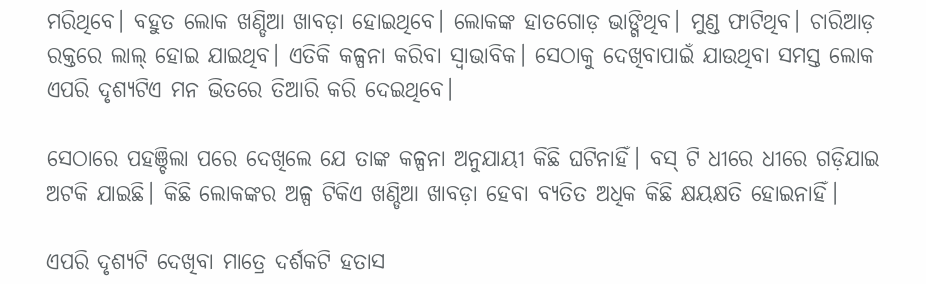ମରିଥିବେ। ବହୁତ ଲୋକ ଖଣ୍ଡିଆ ଖାବଡ଼ା ହୋଇଥିବେ। ଲୋକଙ୍କ ହାତଗୋଡ଼ ଭାଙ୍ଗିଥିବ। ମୁଣ୍ଡ ଫାଟିଥିବ। ଚାରିଆଡ଼ ରକ୍ତରେ ଲାଲ୍ ହୋଇ ଯାଇଥିବ। ଏତିକି କଳ୍ପନା କରିବା ସ୍ୱାଭାବିକ। ସେଠାକୁ ଦେଖିବାପାଇଁ ଯାଉଥିବା ସମସ୍ତ ଲୋକ ଏପରି ଦୃଶ୍ୟଟିଏ ମନ ଭିତରେ ତିଆରି କରି ଦେଇଥିବେ।

ସେଠାରେ ପହଞ୍ଚିଲା ପରେ ଦେଖିଲେ ଯେ ତାଙ୍କ କଳ୍ପନା ଅନୁଯାୟୀ କିଛି ଘଟିନାହିଁ। ବସ୍ ଟି ଧୀରେ ଧୀରେ ଗଡ଼ିଯାଇ ଅଟକି ଯାଇଛି। କିଛି ଲୋକଙ୍କର ଅଳ୍ପ ଟିକିଏ ଖଣ୍ଡିଆ ଖାବଡ଼ା ହେବା ବ୍ୟତିତ ଅଧିକ କିଛି କ୍ଷୟକ୍ଷତି ହୋଇନାହିଁ।

ଏପରି ଦୃଶ୍ୟଟି ଦେଖିବା ମାତ୍ରେ ଦର୍ଶକଟି ହତାସ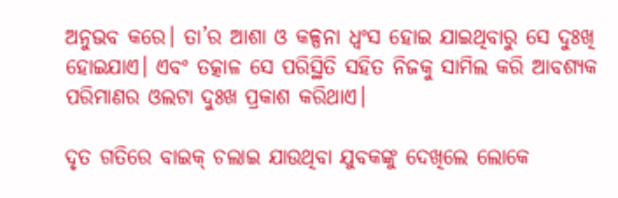ଅନୁଭବ କରେ। ତା’ର ଆଶା ଓ କଳ୍ପନା ଧ୍ୱଂସ ହୋଇ ଯାଇଥିବାରୁ ସେ ଦୁଃଖି ହୋଇଯାଏ। ଏବଂ ତତ୍କାଳ ସେ ପରିସ୍ଥିତି ସହିତ ନିଜକୁ ସାମିଲ କରି ଆବଶ୍ୟକ ପରିମାଣର ଓଲଟା ଦୁଃଖ ପ୍ରକାଶ କରିଥାଏ।

ଦୃତ ଗତିରେ ବାଇକ୍ ଚଲାଇ ଯାଉଥିବା ଯୁବକଙ୍କୁ ଦେଖିଲେ ଲୋକେ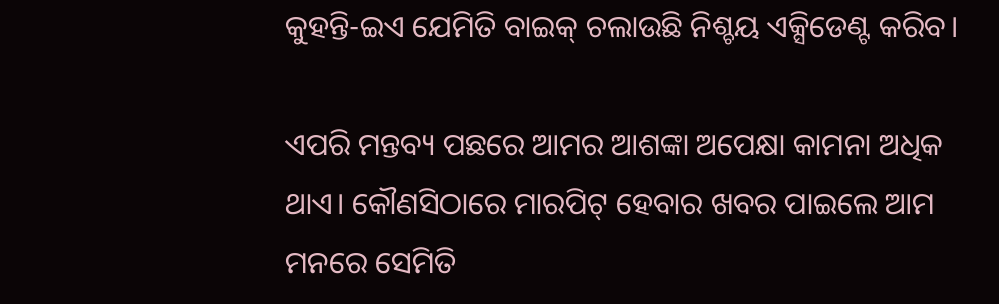କୁହନ୍ତି-ଇଏ ଯେମିତି ବାଇକ୍ ଚଲାଉଛି ନିଶ୍ଚୟ ଏକ୍ସିଡେଣ୍ଟ କରିବ।

ଏପରି ମନ୍ତବ୍ୟ ପଛରେ ଆମର ଆଶଙ୍କା ଅପେକ୍ଷା କାମନା ଅଧିକ ଥାଏ। କୌଣସିଠାରେ ମାରପିଟ୍ ହେବାର ଖବର ପାଇଲେ ଆମ ମନରେ ସେମିତି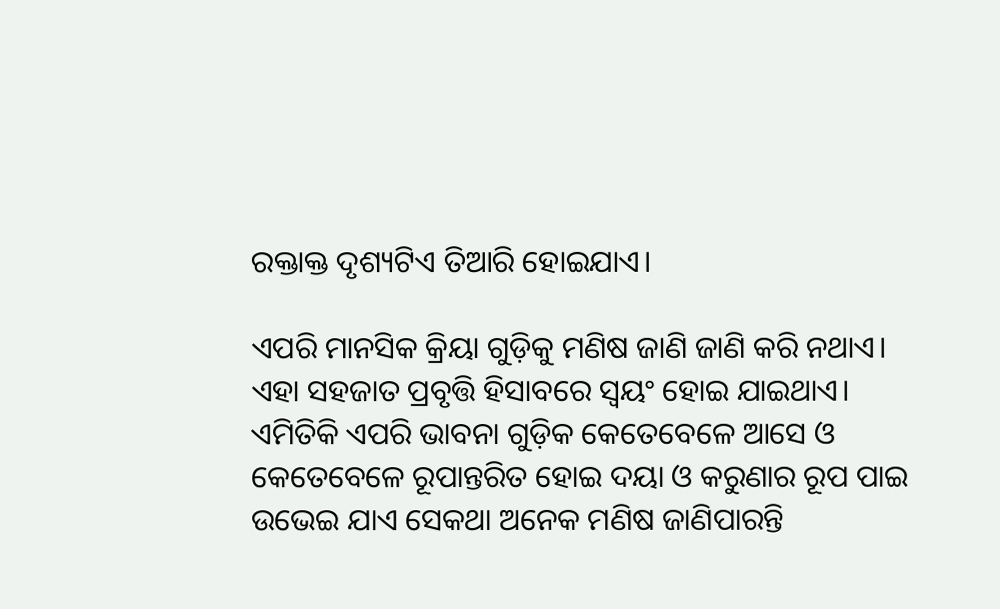ରକ୍ତାକ୍ତ ଦୃଶ୍ୟଟିଏ ତିଆରି ହୋଇଯାଏ।

ଏପରି ମାନସିକ କ୍ରିୟା ଗୁଡ଼ିକୁ ମଣିଷ ଜାଣି ଜାଣି କରି ନଥାଏ। ଏହା ସହଜାତ ପ୍ରବୃତ୍ତି ହିସାବରେ ସ୍ୱୟଂ ହୋଇ ଯାଇଥାଏ। ଏମିତିକି ଏପରି ଭାବନା ଗୁଡ଼ିକ କେତେବେଳେ ଆସେ ଓ କେତେବେଳେ ରୂପାନ୍ତରିତ ହୋଇ ଦୟା ଓ କରୁଣାର ରୂପ ପାଇ ଉଭେଇ ଯାଏ ସେକଥା ଅନେକ ମଣିଷ ଜାଣିପାରନ୍ତି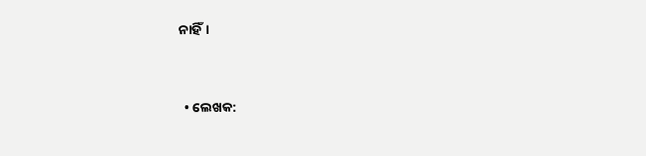ନାହିଁ।


  • ଲେଖକ: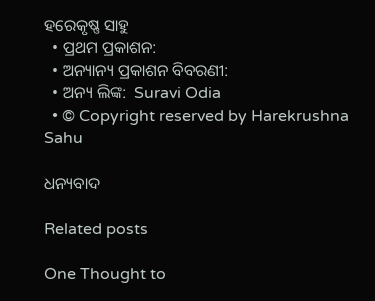ହରେକୃଷ୍ଣ ସାହୁ
  • ପ୍ରଥମ ପ୍ରକାଶନ:
  • ଅନ୍ୟାନ୍ୟ ପ୍ରକାଶନ ବିବରଣୀ:
  • ଅନ୍ୟ ଲିଙ୍କ:  Suravi Odia
  • © Copyright reserved by Harekrushna Sahu

ଧନ୍ୟବାଦ

Related posts

One Thought to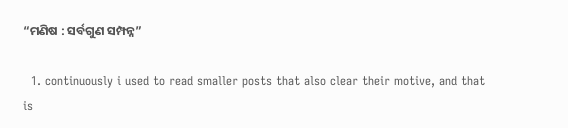“ମଣିଷ : ସର୍ବଗୁଣ ସମ୍ପନ୍ନ”

  1. continuously i used to read smaller posts that also clear their motive, and that is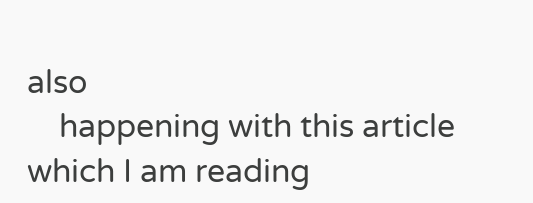also
    happening with this article which I am reading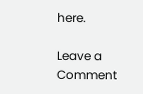here.

Leave a Comment